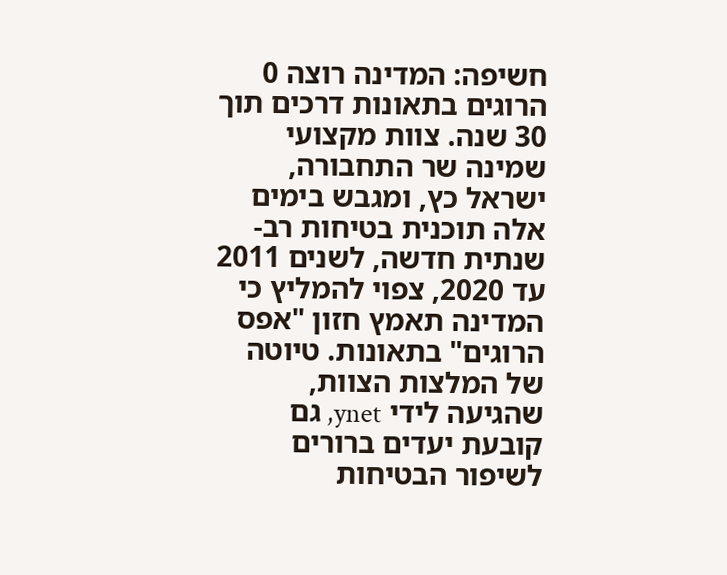חשיפה: המדינה רוצה 0 הרוגים בתאונות דרכים תוך 30 שנה. צוות מקצועי שמינה שר התחבורה, ישראל כץ, ומגבש בימים אלה תוכנית בטיחות רב-שנתית חדשה, לשנים 2011 עד 2020, צפוי להמליץ כי המדינה תאמץ חזון "אפס הרוגים" בתאונות. טיוטה של המלצות הצוות, שהגיעה לידי ynet, גם קובעת יעדים ברורים לשיפור הבטיחות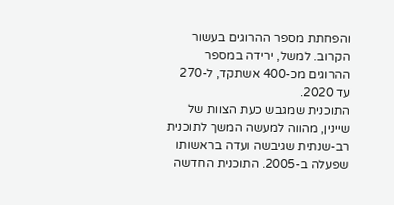והפחתת מספר ההרוגים בעשור הקרוב. למשל, ירידה במספר ההרוגים מכ-400 אשתקד, ל-270 עד 2020.
התוכנית שמגבש כעת הצוות של שיינין, מהווה למעשה המשך לתוכנית רב-שנתית שגיבשה ועדה בראשותו שפעלה ב-2005. התוכנית החדשה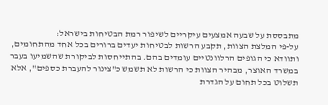מתבססת על שבעה אמצעים עיקריים לשיפור רמת הבטיחות בישראל:
על-פי המלצת הצוות, תקבע הרשות לבטיחות יעדים ברורים בכל אחד מהתחומים, ותוודא כי הגופים הרלוונטיים עומדים בהם. בהתייחסות לביקורת שהשמיעו בעבר במשרד האוצר, מבהיר הצוות כי הרשות לא תשמש כ"צינור להעברת כספים", אלא תשלוט בכל תחום על הגדרת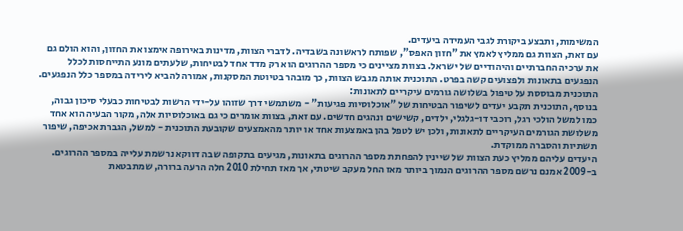המשימות, ותבצע ביקורת לגבי העמידה ביעדים.
עם זאת, הצוות גם ממליץ לאמץ את "חזון האפס", שפותח לראשונה בשבדיה. לדברי הצוות, מדינות באירופה אימצו את החזון, והוא הולם גם את ערכיה החברתיים והיהודיים של ישראל. בצוות מציינים כי מספר ההרוגים הוא רק מדד אחד לבטיחות, שלעתים מונע התייחסות לכלל הנפגעים בתאונות ולפצועים קשה בפרט. התוכנית אותה מגבש הצוות, כך מובהר בטיוטת המסקנות, אמורה להביא לירידה במספר כלל הנפגעים. התוכנית מבוססת על טיפול בשלושה גורמים עיקריים לתאונות:
בנוסף, התוכנית תקבע יעדים לשיפור הבטיחות של "אוכלוסיות פגיעות" - משתמשי דרך שזוהו על-ידי הרשות לבטיחות כבעלי סיכון גבוה, כמו למשל הולכי רגל, רוכבי דו-גלגלי, ילדים, קשישים ונהגים חדשים. עם זאת, בצוות אומרים כי גם באוכלוסיות אלה, מקור הבעיה הוא אחד משלושת הגורמים העיקריים לתאונות, ולכן יש לטפל בהן באמצעות אחד או יותר מהאמצעים שקובעת התוכנית - למשל, הגברת אכיפה, שיפור תשתיות והסברה ממוקדת.
היעדים עליהם ממליץ כעת הצוות של שיינין להפחתת מספר ההרוגים בתאונות, מגיעים בתקופה שבה דווקא נרשמת עלייה במספר ההרוגים. ב-2009 אמנם נרשם מספר ההרוגים הנמוך ביותר מאז החל מעקב שיטתי, אך מאז תחילת 2010 חלה הרעה ברורה, שמתבטאת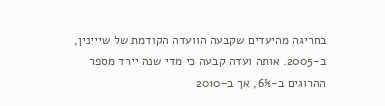בחריגה מהיעדים שקבעה הוועדה הקודמת של שייינין, ב-2005. אותה ועדה קבעה כי מדי שנה יירד מספר ההרוגים ב-6%, אך ב-2010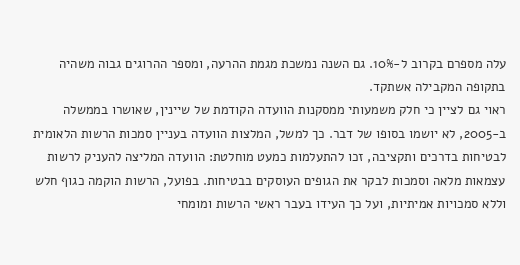עלה מספרם בקרוב ל-10%. גם השנה נמשכת מגמת ההרעה, ומספר ההרוגים גבוה משהיה בתקופה המקבילה אשתקד.
ראוי גם לציין כי חלק משמעותי ממסקנות הוועדה הקודמת של שיינין, שאושרו בממשלה ב-2005, לא יושמו בסופו של דבר. כך למשל, המלצות הוועדה בעניין סמכות הרשות הלאומית לבטיחות בדרכים ותקציבה, זכו להתעלמות כמעט מוחלטת: הוועדה המליצה להעניק לרשות עצמאות מלאה וסמכות לבקר את הגופים העוסקים בבטיחות. בפועל, הרשות הוקמה כגוף חלש וללא סמכויות אמיתיות, ועל כך העידו בעבר ראשי הרשות ומומחי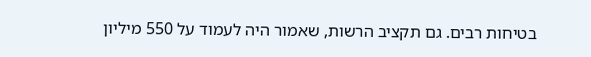בטיחות רבים. גם תקציב הרשות, שאמור היה לעמוד על 550 מיליון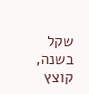שקל בשנה, קוצץ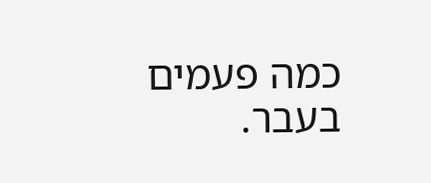כמה פעמים בעבר.